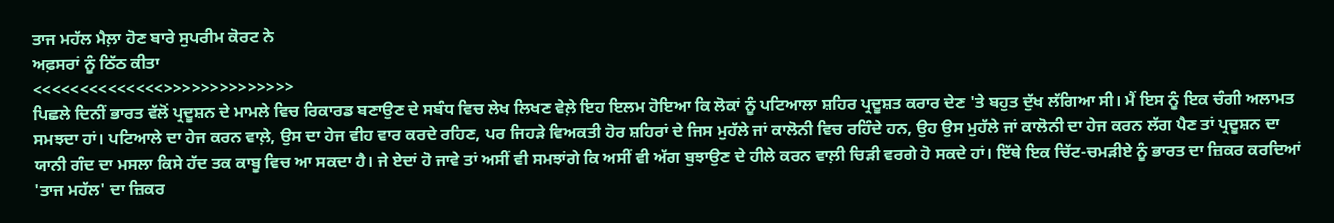ਤਾਜ ਮਹੱਲ ਮੈਲ਼ਾ ਹੋਣ ਬਾਰੇ ਸੁਪਰੀਮ ਕੋਰਟ ਨੇ
ਅਫ਼ਸਰਾਂ ਨੂੰ ਠਿੱਠ ਕੀਤਾ
<<<<<<<<<<<<<<>>>>>>>>>>>>>>
ਪਿਛਲੇ ਦਿਨੀਂ ਭਾਰਤ ਵੱਲੋਂ ਪ੍ਰਦੂਸ਼ਨ ਦੇ ਮਾਮਲੇ ਵਿਚ ਰਿਕਾਰਡ ਬਣਾਉਣ ਦੇ ਸਬੰਧ ਵਿਚ ਲੇਖ ਲਿਖਣ ਵੇਲ਼ੇ ਇਹ ਇਲਮ ਹੋਇਆ ਕਿ ਲੋਕਾਂ ਨੂੰ ਪਟਿਆਲਾ ਸ਼ਹਿਰ ਪ੍ਰਦੂਸ਼ਤ ਕਰਾਰ ਦੇਣ 'ਤੇ ਬਹੁਤ ਦੁੱਖ ਲੱਗਿਆ ਸੀ। ਮੈਂ ਇਸ ਨੂੰ ਇਕ ਚੰਗੀ ਅਲਾਮਤ ਸਮਝਦਾ ਹਾਂ। ਪਟਿਆਲੇ ਦਾ ਹੇਜ ਕਰਨ ਵਾਲ਼ੇ, ਉਸ ਦਾ ਹੇਜ ਵੀਹ ਵਾਰ ਕਰਦੇ ਰਹਿਣ, ਪਰ ਜਿਹੜੇ ਵਿਅਕਤੀ ਹੋਰ ਸ਼ਹਿਰਾਂ ਦੇ ਜਿਸ ਮੁਹੱਲੇ ਜਾਂ ਕਾਲੋਨੀ ਵਿਚ ਰਹਿੰਦੇ ਹਨ, ਉਹ ਉਸ ਮੁਹੱਲੇ ਜਾਂ ਕਾਲੋਨੀ ਦਾ ਹੇਜ ਕਰਨ ਲੱਗ ਪੈਣ ਤਾਂ ਪ੍ਰਦੂਸ਼ਨ ਦਾ ਯਾਨੀ ਗੰਦ ਦਾ ਮਸਲਾ ਕਿਸੇ ਹੱਦ ਤਕ ਕਾਬੂ ਵਿਚ ਆ ਸਕਦਾ ਹੈ। ਜੇ ਏਦਾਂ ਹੋ ਜਾਵੇ ਤਾਂ ਅਸੀਂ ਵੀ ਸਮਝਾਂਗੇ ਕਿ ਅਸੀਂ ਵੀ ਅੱਗ ਬੁਝਾਉਣ ਦੇ ਹੀਲੇ ਕਰਨ ਵਾਲ਼ੀ ਚਿੜੀ ਵਰਗੇ ਹੋ ਸਕਦੇ ਹਾਂ। ਇੱਥੇ ਇਕ ਚਿੱਟ-ਚਮੜੀਏ ਨੂੰ ਭਾਰਤ ਦਾ ਜ਼ਿਕਰ ਕਰਦਿਆਂ 'ਤਾਜ ਮਹੱਲ' ਦਾ ਜ਼ਿਕਰ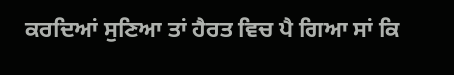ਕਰਦਿਆਂ ਸੁਣਿਆ ਤਾਂ ਹੈਰਤ ਵਿਚ ਪੈ ਗਿਆ ਸਾਂ ਕਿ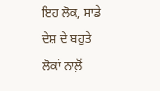ਇਹ ਲੋਕ, ਸਾਡੇ ਦੇਸ਼ ਦੇ ਬਹੁਤੇ ਲੋਕਾਂ ਨਾਲ਼ੋਂ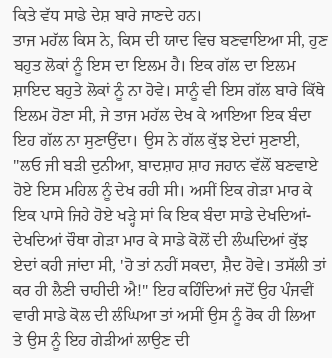ਕਿਤੇ ਵੱਧ ਸਾਡੇ ਦੇਸ਼ ਬਾਰੇ ਜਾਣਦੇ ਹਨ।
ਤਾਜ ਮਹੱਲ ਕਿਸ ਨੇ, ਕਿਸ ਦੀ ਯਾਦ ਵਿਚ ਬਣਵਾਇਆ ਸੀ, ਹੁਣ ਬਹੁਤ ਲੋਕਾਂ ਨੂੰ ਇਸ ਦਾ ਇਲਮ ਹੈ। ਇਕ ਗੱਲ ਦਾ ਇਲਮ ਸ਼ਾਇਦ ਬਹੁਤੇ ਲੋਕਾਂ ਨੂੰ ਨਾ ਹੋਵੇ। ਸਾਨੂੰ ਵੀ ਇਸ ਗੱਲ ਬਾਰੇ ਕਿੱਥੇ ਇਲਮ ਹੋਣਾ ਸੀ, ਜੇ ਤਾਜ ਮਹੱਲ ਦੇਖ ਕੇ ਆਇਆ ਇਕ ਬੰਦਾ ਇਹ ਗੱਲ ਨਾ ਸੁਣਾਉਂਦਾ। ਉਸ ਨੇ ਗੱਲ ਕੁੱਝ ਏਦਾਂ ਸੁਣਾਈ, "ਲਓ ਜੀ ਬੜੀ ਦੁਨੀਆ, ਬਾਦਸ਼ਾਹ ਸ਼ਾਹ ਜਹਾਨ ਵੱਲੋਂ ਬਣਵਾਏ ਹੋਏ ਇਸ ਮਹਿਲ ਨੂੰ ਦੇਖ ਰਹੀ ਸੀ। ਅਸੀਂ ਇਕ ਗੇੜਾ ਮਾਰ ਕੇ ਇਕ ਪਾਸੇ ਜਿਹੇ ਹੋਏ ਖੜ੍ਹੇ ਸਾਂ ਕਿ ਇਕ ਬੰਦਾ ਸਾਡੇ ਦੇਖਦਿਆਂ-ਦੇਖਦਿਆਂ ਚੌਥਾ ਗੇੜਾ ਮਾਰ ਕੇ ਸਾਡੇ ਕੋਲੋਂ ਦੀ ਲੰਘਦਿਆਂ ਕੁੱਝ ਏਦਾਂ ਕਹੀ ਜਾਂਦਾ ਸੀ, 'ਹੋ ਤਾਂ ਨਹੀਂ ਸਕਦਾ, ਸ਼ੈਦ ਹੋਵੇ। ਤਸੱਲੀ ਤਾਂ ਕਰ ਹੀ ਲੈਣੀ ਚਾਹੀਦੀ ਐ!" ਇਹ ਕਹਿੰਦਿਆਂ ਜਦੋਂ ਉਹ ਪੰਜਵੀਂ ਵਾਰੀ ਸਾਡੇ ਕੋਲ ਦੀ ਲੰਘਿਆ ਤਾਂ ਅਸੀਂ ਉਸ ਨੂੰ ਰੋਕ ਹੀ ਲਿਆ ਤੇ ਉਸ ਨੂੰ ਇਹ ਗੇੜੀਆਂ ਲਾਉਣ ਦੀ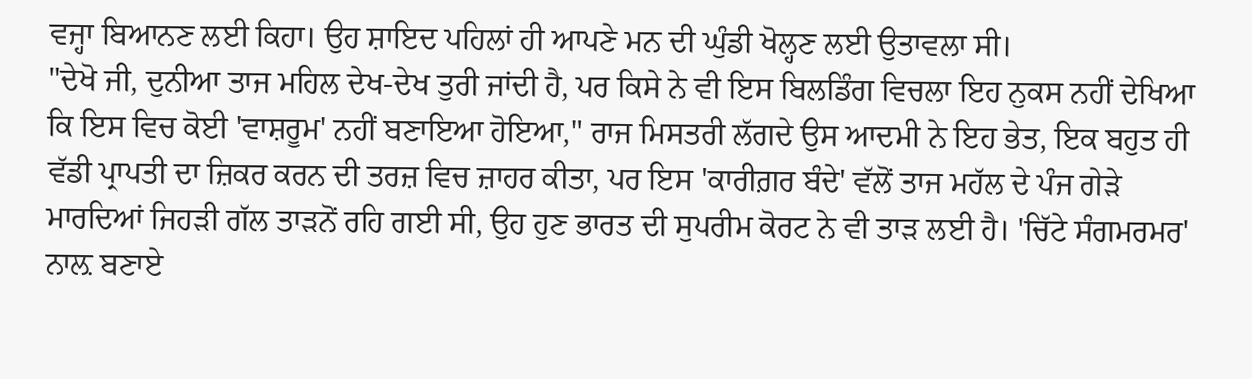ਵਜ੍ਹਾ ਬਿਆਨਣ ਲਈ ਕਿਹਾ। ਉਹ ਸ਼ਾਇਦ ਪਹਿਲਾਂ ਹੀ ਆਪਣੇ ਮਨ ਦੀ ਘੁੰਡੀ ਖੋਲ੍ਹਣ ਲਈ ਉਤਾਵਲਾ ਸੀ।
"ਦੇਖੋ ਜੀ, ਦੁਨੀਆ ਤਾਜ ਮਹਿਲ ਦੇਖ-ਦੇਖ ਤੁਰੀ ਜਾਂਦੀ ਹੈ, ਪਰ ਕਿਸੇ ਨੇ ਵੀ ਇਸ ਬਿਲਡਿੰਗ ਵਿਚਲਾ ਇਹ ਨੁਕਸ ਨਹੀਂ ਦੇਖਿਆ ਕਿ ਇਸ ਵਿਚ ਕੋਈ 'ਵਾਸ਼ਰੂਮ' ਨਹੀਂ ਬਣਾਇਆ ਹੋਇਆ," ਰਾਜ ਮਿਸਤਰੀ ਲੱਗਦੇ ਉਸ ਆਦਮੀ ਨੇ ਇਹ ਭੇਤ, ਇਕ ਬਹੁਤ ਹੀ ਵੱਡੀ ਪ੍ਰਾਪਤੀ ਦਾ ਜ਼ਿਕਰ ਕਰਨ ਦੀ ਤਰਜ਼ ਵਿਚ ਜ਼ਾਹਰ ਕੀਤਾ, ਪਰ ਇਸ 'ਕਾਰੀਗ਼ਰ ਬੰਦੇ' ਵੱਲੋਂ ਤਾਜ ਮਹੱਲ ਦੇ ਪੰਜ ਗੇੜੇ ਮਾਰਦਿਆਂ ਜਿਹੜੀ ਗੱਲ ਤਾੜਨੋਂ ਰਹਿ ਗਈ ਸੀ, ਉਹ ਹੁਣ ਭਾਰਤ ਦੀ ਸੁਪਰੀਮ ਕੋਰਟ ਨੇ ਵੀ ਤਾੜ ਲਈ ਹੈ। 'ਚਿੱਟੇ ਸੰਗਮਰਮਰ' ਨਾਲ਼ ਬਣਾਏ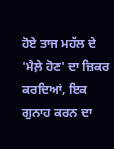ਹੋਏ ਤਾਜ ਮਹੱਲ ਦੇ 'ਮੈਲ਼ੇ ਹੋਣ' ਦਾ ਜ਼ਿਕਰ ਕਰਦਿਆਂ, ਇਕ ਗੁਨਾਹ ਕਰਨ ਦਾ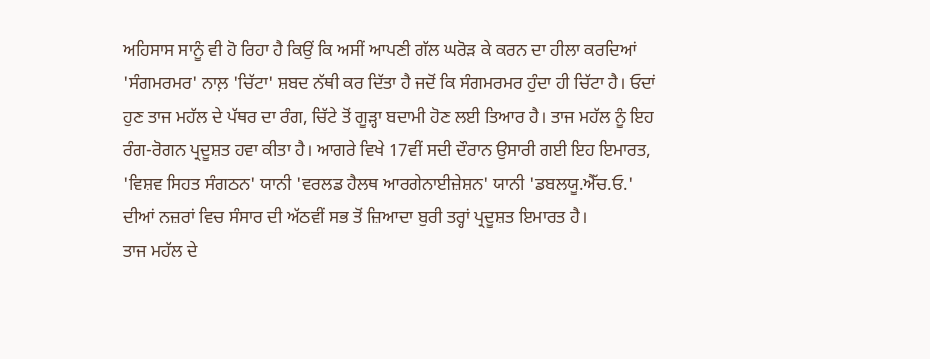ਅਹਿਸਾਸ ਸਾਨੂੰ ਵੀ ਹੋ ਰਿਹਾ ਹੈ ਕਿਉਂ ਕਿ ਅਸੀਂ ਆਪਣੀ ਗੱਲ ਘਰੋੜ ਕੇ ਕਰਨ ਦਾ ਹੀਲਾ ਕਰਦਿਆਂ 'ਸੰਗਮਰਮਰ' ਨਾਲ਼ 'ਚਿੱਟਾ' ਸ਼ਬਦ ਨੱਥੀ ਕਰ ਦਿੱਤਾ ਹੈ ਜਦੋਂ ਕਿ ਸੰਗਮਰਮਰ ਹੁੰਦਾ ਹੀ ਚਿੱਟਾ ਹੈ। ਓਦਾਂ ਹੁਣ ਤਾਜ ਮਹੱਲ ਦੇ ਪੱਥਰ ਦਾ ਰੰਗ, ਚਿੱਟੇ ਤੋਂ ਗੂੜ੍ਹਾ ਬਦਾਮੀ ਹੋਣ ਲਈ ਤਿਆਰ ਹੈ। ਤਾਜ ਮਹੱਲ ਨੂੰ ਇਹ ਰੰਗ-ਰੋਗਨ ਪ੍ਰਦੂਸ਼ਤ ਹਵਾ ਕੀਤਾ ਹੈ। ਆਗਰੇ ਵਿਖੇ 17ਵੀਂ ਸਦੀ ਦੌਰਾਨ ਉਸਾਰੀ ਗਈ ਇਹ ਇਮਾਰਤ, 'ਵਿਸ਼ਵ ਸਿਹਤ ਸੰਗਠਨ' ਯਾਨੀ 'ਵਰਲਡ ਹੈਲਥ ਆਰਗੇਨਾਈਜ਼ੇਸ਼ਨ' ਯਾਨੀ 'ਡਬਲਯੂ.ਐੱਚ.ਓ.' ਦੀਆਂ ਨਜ਼ਰਾਂ ਵਿਚ ਸੰਸਾਰ ਦੀ ਅੱਠਵੀਂ ਸਭ ਤੋਂ ਜ਼ਿਆਦਾ ਬੁਰੀ ਤਰ੍ਹਾਂ ਪ੍ਰਦੂਸ਼ਤ ਇਮਾਰਤ ਹੈ।
ਤਾਜ ਮਹੱਲ ਦੇ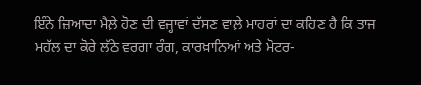ਇੰਨੇ ਜ਼ਿਆਦਾ ਮੈਲ਼ੇ ਹੋਣ ਦੀ ਵਜ੍ਹਾਵਾਂ ਦੱਸਣ ਵਾਲ਼ੇ ਮਾਹਰਾਂ ਦਾ ਕਹਿਣ ਹੈ ਕਿ ਤਾਜ ਮਹੱਲ ਦਾ ਕੋਰੇ ਲੱਠੇ ਵਰਗਾ ਰੰਗ, ਕਾਰਖ਼ਾਨਿਆਂ ਅਤੇ ਮੋਟਰ-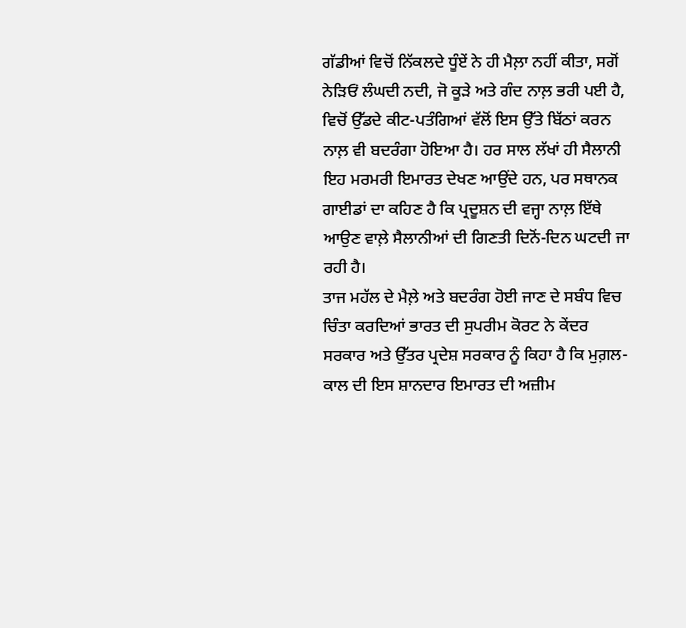ਗੱਡੀਆਂ ਵਿਚੋਂ ਨਿੱਕਲਦੇ ਧੂੰਏਂ ਨੇ ਹੀ ਮੈਲ਼ਾ ਨਹੀਂ ਕੀਤਾ, ਸਗੋਂ ਨੇੜਿਓਂ ਲੰਘਦੀ ਨਦੀ, ਜੋ ਕੂੜੇ ਅਤੇ ਗੰਦ ਨਾਲ਼ ਭਰੀ ਪਈ ਹੈ, ਵਿਚੋਂ ਉੱਡਦੇ ਕੀਟ-ਪਤੰਗਿਆਂ ਵੱਲੋਂ ਇਸ ਉੱਤੇ ਬਿੱਠਾਂ ਕਰਨ ਨਾਲ਼ ਵੀ ਬਦਰੰਗਾ ਹੋਇਆ ਹੈ। ਹਰ ਸਾਲ ਲੱਖਾਂ ਹੀ ਸੈਲਾਨੀ ਇਹ ਮਰਮਰੀ ਇਮਾਰਤ ਦੇਖਣ ਆਉਂਦੇ ਹਨ, ਪਰ ਸਥਾਨਕ ਗਾਈਡਾਂ ਦਾ ਕਹਿਣ ਹੈ ਕਿ ਪ੍ਰਦੂਸ਼ਨ ਦੀ ਵਜ੍ਹਾ ਨਾਲ਼ ਇੱਥੇ ਆਉਣ ਵਾਲ਼ੇ ਸੈਲਾਨੀਆਂ ਦੀ ਗਿਣਤੀ ਦਿਨੋਂ-ਦਿਨ ਘਟਦੀ ਜਾ ਰਹੀ ਹੈ।
ਤਾਜ ਮਹੱਲ ਦੇ ਮੈਲ਼ੇ ਅਤੇ ਬਦਰੰਗ ਹੋਈ ਜਾਣ ਦੇ ਸਬੰਧ ਵਿਚ ਚਿੰਤਾ ਕਰਦਿਆਂ ਭਾਰਤ ਦੀ ਸੁਪਰੀਮ ਕੋਰਟ ਨੇ ਕੇਂਦਰ ਸਰਕਾਰ ਅਤੇ ਉੱਤਰ ਪ੍ਰਦੇਸ਼ ਸਰਕਾਰ ਨੂੰ ਕਿਹਾ ਹੈ ਕਿ ਮੁਗ਼ਲ-ਕਾਲ ਦੀ ਇਸ ਸ਼ਾਨਦਾਰ ਇਮਾਰਤ ਦੀ ਅਜ਼ੀਮ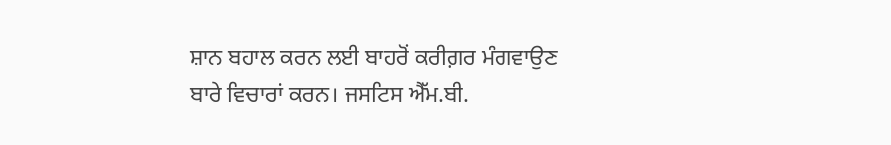ਸ਼ਾਨ ਬਹਾਲ ਕਰਨ ਲਈ ਬਾਹਰੋਂ ਕਰੀਗ਼ਰ ਮੰਗਵਾਉਣ ਬਾਰੇ ਵਿਚਾਰਾਂ ਕਰਨ। ਜਸਟਿਸ ਐੱਮ.ਬੀ.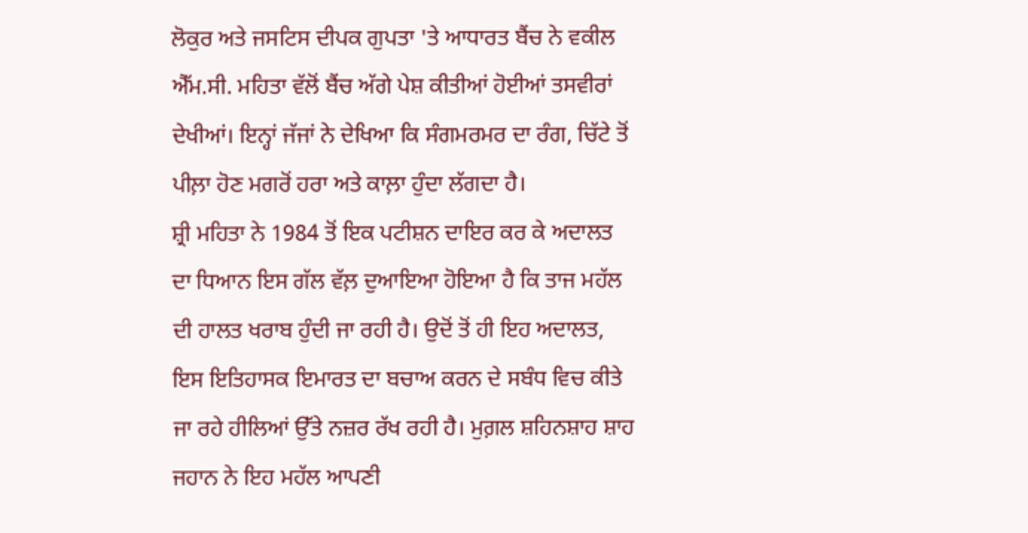ਲੋਕੁਰ ਅਤੇ ਜਸਟਿਸ ਦੀਪਕ ਗੁਪਤਾ 'ਤੇ ਆਧਾਰਤ ਬੈਂਚ ਨੇ ਵਕੀਲ ਐੱਮ.ਸੀ. ਮਹਿਤਾ ਵੱਲੋਂ ਬੈਂਚ ਅੱਗੇ ਪੇਸ਼ ਕੀਤੀਆਂ ਹੋਈਆਂ ਤਸਵੀਰਾਂ ਦੇਖੀਆਂ। ਇਨ੍ਹਾਂ ਜੱਜਾਂ ਨੇ ਦੇਖਿਆ ਕਿ ਸੰਗਮਰਮਰ ਦਾ ਰੰਗ, ਚਿੱਟੇ ਤੋਂ ਪੀਲ਼ਾ ਹੋਣ ਮਗਰੋਂ ਹਰਾ ਅਤੇ ਕਾਲ਼ਾ ਹੁੰਦਾ ਲੱਗਦਾ ਹੈ।
ਸ਼੍ਰੀ ਮਹਿਤਾ ਨੇ 1984 ਤੋਂ ਇਕ ਪਟੀਸ਼ਨ ਦਾਇਰ ਕਰ ਕੇ ਅਦਾਲਤ ਦਾ ਧਿਆਨ ਇਸ ਗੱਲ ਵੱਲ਼ ਦੁਆਇਆ ਹੋਇਆ ਹੈ ਕਿ ਤਾਜ ਮਹੱਲ ਦੀ ਹਾਲਤ ਖਰਾਬ ਹੁੰਦੀ ਜਾ ਰਹੀ ਹੈ। ਉਦੋਂ ਤੋਂ ਹੀ ਇਹ ਅਦਾਲਤ, ਇਸ ਇਤਿਹਾਸਕ ਇਮਾਰਤ ਦਾ ਬਚਾਅ ਕਰਨ ਦੇ ਸਬੰਧ ਵਿਚ ਕੀਤੇ ਜਾ ਰਹੇ ਹੀਲਿਆਂ ਉੱਤੇ ਨਜ਼ਰ ਰੱਖ ਰਹੀ ਹੈ। ਮੁਗ਼ਲ ਸ਼ਹਿਨਸ਼ਾਹ ਸ਼ਾਹ ਜਹਾਨ ਨੇ ਇਹ ਮਹੱਲ ਆਪਣੀ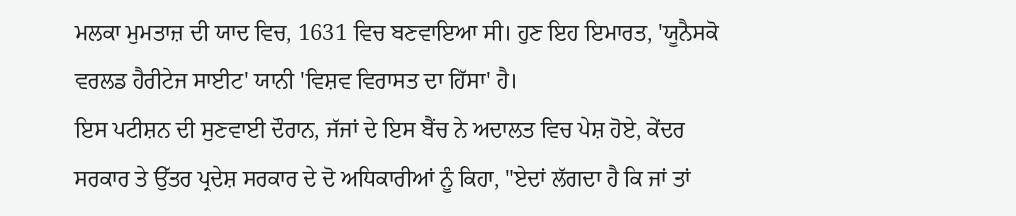ਮਲਕਾ ਮੁਮਤਾਜ਼ ਦੀ ਯਾਦ ਵਿਚ, 1631 ਵਿਚ ਬਣਵਾਇਆ ਸੀ। ਹੁਣ ਇਹ ਇਮਾਰਤ, 'ਯੂਨੈਸਕੋ ਵਰਲਡ ਹੈਰੀਟੇਜ ਸਾਈਟ' ਯਾਨੀ 'ਵਿਸ਼ਵ ਵਿਰਾਸਤ ਦਾ ਹਿੱਸਾ' ਹੈ।
ਇਸ ਪਟੀਸ਼ਨ ਦੀ ਸੁਣਵਾਈ ਦੌਰਾਨ, ਜੱਜਾਂ ਦੇ ਇਸ ਬੈਂਚ ਨੇ ਅਦਾਲਤ ਵਿਚ ਪੇਸ਼ ਹੋਏ, ਕੇਂਦਰ ਸਰਕਾਰ ਤੇ ਉੱਤਰ ਪ੍ਰਦੇਸ਼ ਸਰਕਾਰ ਦੇ ਦੋ ਅਧਿਕਾਰੀਆਂ ਨੂੰ ਕਿਹਾ, "ਏਦਾਂ ਲੱਗਦਾ ਹੈ ਕਿ ਜਾਂ ਤਾਂ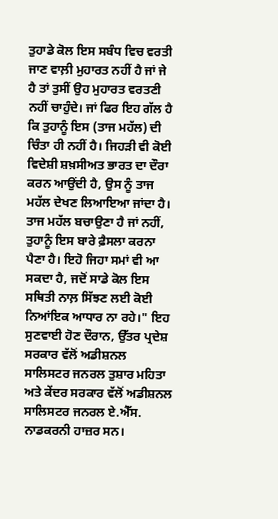ਤੁਹਾਡੇ ਕੋਲ ਇਸ ਸਬੰਧ ਵਿਚ ਵਰਤੀ ਜਾਣ ਵਾਲ਼ੀ ਮੁਹਾਰਤ ਨਹੀਂ ਹੈ ਜਾਂ ਜੇ ਹੈ ਤਾਂ ਤੁਸੀਂ ਉਹ ਮੁਹਾਰਤ ਵਰਤਣੀ ਨਹੀਂ ਚਾਹੁੰਦੇ। ਜਾਂ ਫਿਰ ਇਹ ਗੱਲ ਹੈ ਕਿ ਤੁਹਾਨੂੰ ਇਸ (ਤਾਜ ਮਹੱਲ) ਦੀ ਚਿੰਤਾ ਹੀ ਨਹੀਂ ਹੈ। ਜਿਹੜੀ ਵੀ ਕੋਈ ਵਿਦੇਸ਼ੀ ਸ਼ਖ਼ਸੀਅਤ ਭਾਰਤ ਦਾ ਦੌਰਾ ਕਰਨ ਆਉਂਦੀ ਹੈ, ਉਸ ਨੂੰ ਤਾਜ ਮਹੱਲ ਦੇਖਣ ਲਿਆਇਆ ਜਾਂਦਾ ਹੈ। ਤਾਜ ਮਹੱਲ ਬਚਾਉਣਾ ਹੈ ਜਾਂ ਨਹੀਂ, ਤੁਹਾਨੂੰ ਇਸ ਬਾਰੇ ਫ਼ੈਸਲਾ ਕਰਨਾ ਪੈਣਾ ਹੈ। ਇਹੋ ਜਿਹਾ ਸਮਾਂ ਵੀ ਆ ਸਕਦਾ ਹੈ, ਜਦੋਂ ਸਾਡੇ ਕੋਲ ਇਸ ਸਥਿਤੀ ਨਾਲ਼ ਸਿੱਝਣ ਲਈ ਕੋਈ ਨਿਆਂਇਕ ਆਧਾਰ ਨਾ ਰਹੇ।" ਇਹ ਸੁਣਵਾਈ ਹੋਣ ਦੌਰਾਨ, ਉੱਤਰ ਪ੍ਰਦੇਸ਼ ਸਰਕਾਰ ਵੱਲੋਂ ਅਡੀਸ਼ਨਲ ਸਾਲਿਸਟਰ ਜਨਰਲ ਤੁਸ਼ਾਰ ਮਹਿਤਾ ਅਤੇ ਕੇਂਦਰ ਸਰਕਾਰ ਵੱਲੋਂ ਅਡੀਸ਼ਨਲ ਸਾਲਿਸਟਰ ਜਨਰਲ ਏ.ਐੱਸ. ਨਾਡਕਰਨੀ ਹਾਜ਼ਰ ਸਨ।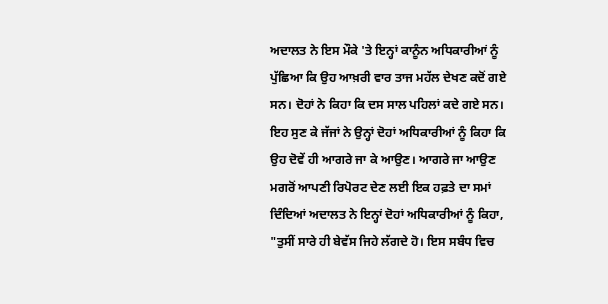ਅਦਾਲਤ ਨੇ ਇਸ ਮੌਕੇ 'ਤੇ ਇਨ੍ਹਾਂ ਕਾਨੂੰਨ ਅਧਿਕਾਰੀਆਂ ਨੂੰ ਪੁੱਛਿਆ ਕਿ ਉਹ ਆਖ਼ਰੀ ਵਾਰ ਤਾਜ ਮਹੱਲ ਦੇਖਣ ਕਦੋਂ ਗਏ ਸਨ। ਦੋਹਾਂ ਨੇ ਕਿਹਾ ਕਿ ਦਸ ਸਾਲ ਪਹਿਲਾਂ ਕਦੇ ਗਏ ਸਨ। ਇਹ ਸੁਣ ਕੇ ਜੱਜਾਂ ਨੇ ਉਨ੍ਹਾਂ ਦੋਹਾਂ ਅਧਿਕਾਰੀਆਂ ਨੂੰ ਕਿਹਾ ਕਿ ਉਹ ਦੋਵੇਂ ਹੀ ਆਗਰੇ ਜਾ ਕੇ ਆਉਣ। ਆਗਰੇ ਜਾ ਆਉਣ ਮਗਰੋਂ ਆਪਣੀ ਰਿਪੋਰਟ ਦੇਣ ਲਈ ਇਕ ਹਫ਼ਤੇ ਦਾ ਸਮਾਂ ਦਿੰਦਿਆਂ ਅਦਾਲਤ ਨੇ ਇਨ੍ਹਾਂ ਦੋਹਾਂ ਅਧਿਕਾਰੀਆਂ ਨੂੰ ਕਿਹਾ, "ਤੁਸੀਂ ਸਾਰੇ ਹੀ ਬੇਵੱਸ ਜਿਹੇ ਲੱਗਦੇ ਹੋ। ਇਸ ਸਬੰਧ ਵਿਚ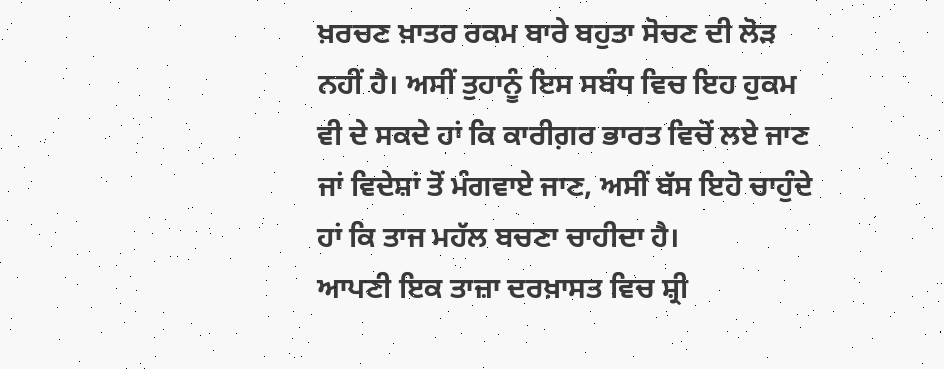ਖ਼ਰਚਣ ਖ਼ਾਤਰ ਰਕਮ ਬਾਰੇ ਬਹੁਤਾ ਸੋਚਣ ਦੀ ਲੋੜ ਨਹੀਂ ਹੈ। ਅਸੀਂ ਤੁਹਾਨੂੰ ਇਸ ਸਬੰਧ ਵਿਚ ਇਹ ਹੁਕਮ ਵੀ ਦੇ ਸਕਦੇ ਹਾਂ ਕਿ ਕਾਰੀਗ਼ਰ ਭਾਰਤ ਵਿਚੋਂ ਲਏ ਜਾਣ ਜਾਂ ਵਿਦੇਸ਼ਾਂ ਤੋਂ ਮੰਗਵਾਏ ਜਾਣ, ਅਸੀਂ ਬੱਸ ਇਹੋ ਚਾਹੁੰਦੇ ਹਾਂ ਕਿ ਤਾਜ ਮਹੱਲ ਬਚਣਾ ਚਾਹੀਦਾ ਹੈ।
ਆਪਣੀ ਇਕ ਤਾਜ਼ਾ ਦਰਖ਼ਾਸਤ ਵਿਚ ਸ਼੍ਰੀ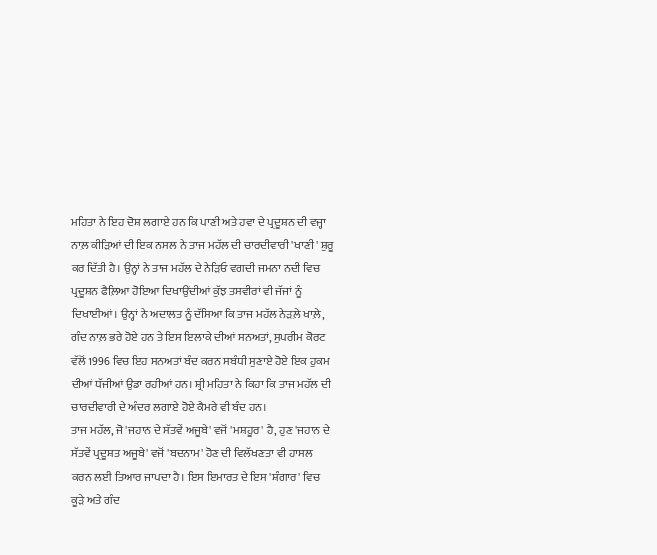ਮਹਿਤਾ ਨੇ ਇਹ ਦੋਸ਼ ਲਗਾਏ ਹਨ ਕਿ ਪਾਣੀ ਅਤੇ ਹਵਾ ਦੇ ਪ੍ਰਦੂਸ਼ਨ ਦੀ ਵਜ੍ਹਾ ਨਾਲ਼ ਕੀੜਿਆਂ ਦੀ ਇਕ ਨਸਲ ਨੇ ਤਾਜ ਮਹੱਲ ਦੀ ਚਾਰਦੀਵਾਰੀ 'ਖਾਣੀ' ਸ਼ੁਰੂ ਕਰ ਦਿੱਤੀ ਹੈ। ਉਨ੍ਹਾਂ ਨੇ ਤਾਜ ਮਹੱਲ ਦੇ ਨੇੜਿਓ ਵਗਦੀ ਜਮਨਾ ਨਦੀ ਵਿਚ ਪ੍ਰਦੂਸ਼ਨ ਫੈਲ਼ਿਆ ਹੋਇਆ ਦਿਖਾਉਂਦੀਆਂ ਕੁੱਝ ਤਸਵੀਰਾਂ ਵੀ ਜੱਜਾਂ ਨੂੰ ਦਿਖਾਈਆਂ। ਉਨ੍ਹਾਂ ਨੇ ਅਦਾਲਤ ਨੂੰ ਦੱਸਿਆ ਕਿ ਤਾਜ ਮਹੱਲ ਨੇੜਲ਼ੇ ਖਾਲ਼ੇ, ਗੰਦ ਨਾਲ਼ ਭਰੇ ਹੋਏ ਹਨ ਤੇ ਇਸ ਇਲਾਕੇ ਦੀਆਂ ਸਨਅਤਾਂ, ਸੁਪਰੀਮ ਕੋਰਟ ਵੱਲੋਂ 1996 ਵਿਚ ਇਹ ਸਨਅਤਾਂ ਬੰਦ ਕਰਨ ਸਬੰਧੀ ਸੁਣਾਏ ਹੋਏ ਇਕ ਹੁਕਮ ਦੀਆਂ ਧੱਜੀਆਂ ਉਡਾ ਰਹੀਆਂ ਹਨ। ਸ਼੍ਰੀ ਮਹਿਤਾ ਨੇ ਕਿਹਾ ਕਿ ਤਾਜ ਮਹੱਲ ਦੀ ਚਾਰਦੀਵਾਰੀ ਦੇ ਅੰਦਰ ਲਗਾਏ ਹੋਏ ਕੈਮਰੇ ਵੀ ਬੰਦ ਹਨ।
ਤਾਜ ਮਹੱਲ, ਜੋ 'ਜਹਾਨ ਦੇ ਸੱਤਵੇਂ ਅਜੂਬੇ' ਵਜੋਂ 'ਮਸ਼ਹੂਰ' ਹੈ, ਹੁਣ 'ਜਹਾਨ ਦੇ ਸੱਤਵੇਂ ਪ੍ਰਦੂਸ਼ਤ ਅਜੂਬੇ' ਵਜੋਂ 'ਬਦਨਾਮ' ਹੋਣ ਦੀ ਵਿਲੱਖਣਤਾ ਵੀ ਹਾਸਲ ਕਰਨ ਲਈ ਤਿਆਰ ਜਾਪਦਾ ਹੈ। ਇਸ ਇਮਾਰਤ ਦੇ ਇਸ 'ਸ਼ੰਗਾਰ' ਵਿਚ ਕੂੜੇ ਅਤੇ ਗੰਦ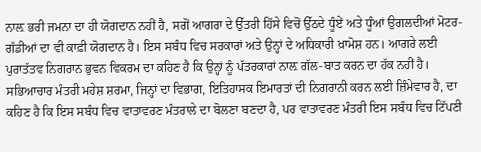ਨਾਲ਼ ਭਰੀ ਜਮਨਾ ਦਾ ਹੀ ਯੋਗਦਾਨ ਨਹੀਂ ਹੈ, ਸਗੋਂ ਆਗਰਾ ਦੇ ਉੱਤਰੀ ਹਿੱਸੇ ਵਿਚੋਂ ਉੱਠਦੇ ਧੂੰਏਂ ਅਤੇ ਧੂੰਆਂ ਉਗਲਦੀਆਂ ਮੋਟਰ-ਗੱਡੀਆਂ ਦਾ ਵੀ ਕਾਫ਼ੀ ਯੋਗਦਾਨ ਹੈ। ਇਸ ਸਬੰਧ ਵਿਚ ਸਰਕਾਰਾਂ ਅਤੇ ਉਨ੍ਹਾਂ ਦੇ ਅਧਿਕਾਰੀ ਖ਼ਾਮੋਸ਼ ਹਨ। ਆਗਰੇ ਲਈ ਪੁਰਾਤੱਤਵ ਨਿਗਰਾਨ ਭੁਵਨ ਵਿਕਰਮ ਦਾ ਕਹਿਣ ਹੈ ਕਿ ਉਨ੍ਹਾਂ ਨੂੰ ਪੱਤਰਕਾਰਾਂ ਨਾਲ਼ ਗੱਲ-ਬਾਤ ਕਰਨ ਦਾ ਹੱਕ ਨਹੀਂ ਹੈ। ਸਭਿਆਚਾਰ ਮੰਤਰੀ ਮਹੇਸ਼ ਸ਼ਰਮਾ, ਜਿਨ੍ਹਾਂ ਦਾ ਵਿਭਾਗ, ਇਤਿਹਾਸਕ ਇਮਾਰਤਾਂ ਦੀ ਨਿਗਰਾਨੀ ਕਰਨ ਲਈ ਜ਼ਿੰਮੇਵਾਰ ਹੈ, ਦਾ ਕਹਿਣ ਹੈ ਕਿ ਇਸ ਸਬੰਧ ਵਿਚ ਵਾਤਾਵਰਣ ਮੰਤਰਾਲੇ ਦਾ ਬੋਲਣਾ ਬਣਦਾ ਹੈ, ਪਰ ਵਾਤਾਵਰਣ ਮੰਤਰੀ ਇਸ ਸਬੰਧ ਵਿਚ ਟਿੱਪਣੀ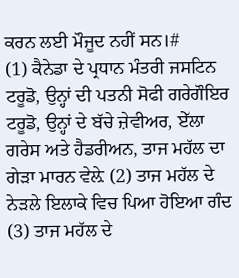ਕਰਨ ਲਈ ਮੌਜੂਦ ਨਹੀਂ ਸਨ।#
(1) ਕੈਨੇਡਾ ਦੇ ਪ੍ਰਧਾਨ ਮੰਤਰੀ ਜਸਟਿਨ ਟਰੂਡੋ, ਉਨ੍ਹਾਂ ਦੀ ਪਤਨੀ ਸੋਫੀ ਗਰੇਗੌਇਰ ਟਰੂਡੋ, ਉਨ੍ਹਾਂ ਦੇ ਬੱਚੇ ਜ਼ੇਵੀਅਰ, ਏੱਲਾ ਗਰੇਸ ਅਤੇ ਹੈਡਰੀਅਨ, ਤਾਜ ਮਹੱਲ ਦਾ ਗੇੜਾ ਮਾਰਨ ਵੇਲ਼ੇ (2) ਤਾਜ ਮਹੱਲ ਦੇ ਨੇੜਲੇ ਇਲਾਕੇ ਵਿਚ ਪਿਆ ਹੋਇਆ ਗੰਦ (3) ਤਾਜ ਮਹੱਲ ਦੇ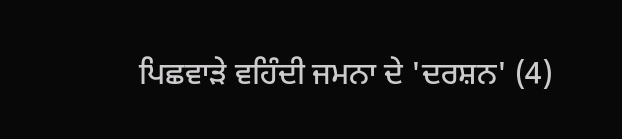ਪਿਛਵਾੜੇ ਵਹਿੰਦੀ ਜਮਨਾ ਦੇ 'ਦਰਸ਼ਨ' (4)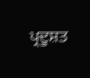ਪ੍ਰਦੂਸ਼ਤ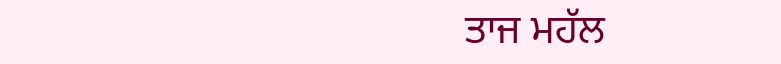ਤਾਜ ਮਹੱਲ